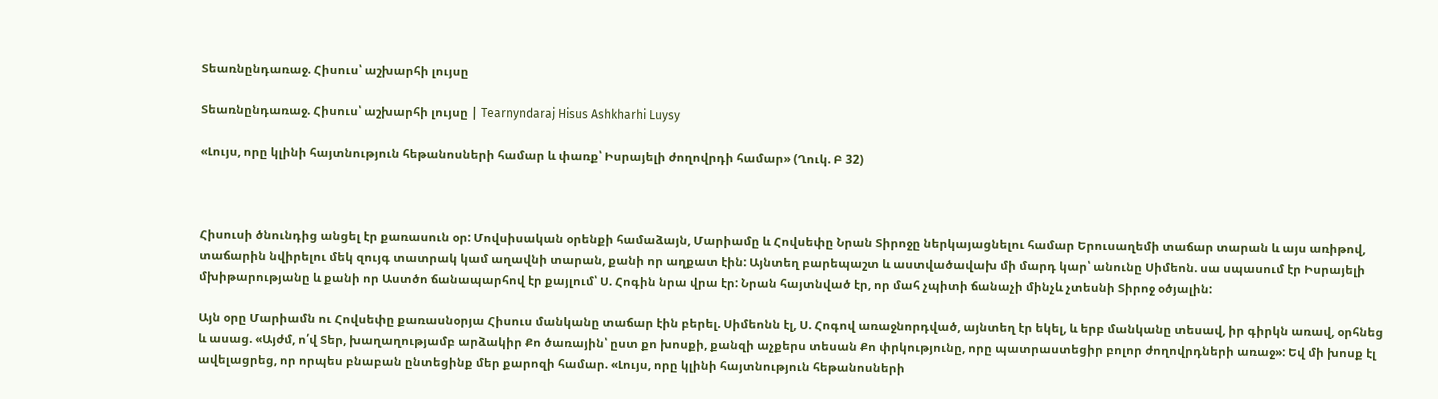Տեառնընդառաջ. Հիսուս՝ աշխարհի լույսը

Տեառնընդառաջ. Հիսուս՝ աշխարհի լույսը | Tearnyndaraj Hisus Ashkharhi Luysy

«Լույս, որը կլինի հայտնություն հեթանոսների համար և փառք՝ Իսրայելի ժողովրդի համար» (Ղուկ. Բ 32)



Հիսուսի ծնունդից անցել էր քառասուն օր: Մովսիսական օրենքի համաձայն, Մարիամը և Հովսեփը Նրան Տիրոջը ներկայացնելու համար Երուսաղեմի տաճար տարան և այս առիթով, տաճարին նվիրելու մեկ զույգ տատրակ կամ աղավնի տարան, քանի որ աղքատ էին: Այնտեղ բարեպաշտ և աստվածավախ մի մարդ կար՝ անունը Սիմեոն. սա սպասում էր Իսրայելի մխիթարությանը և քանի որ Աստծո ճանապարհով էր քայլում՝ Ս. Հոգին նրա վրա էր: Նրան հայտնված էր, որ մահ չպիտի ճանաչի մինչև չտեսնի Տիրոջ օծյալին:

Այն օրը Մարիամն ու Հովսեփը քառասնօրյա Հիսուս մանկանը տաճար էին բերել. Սիմեոնն էլ, Ս. Հոգով առաջնորդված, այնտեղ էր եկել, և երբ մանկանը տեսավ, իր գիրկն առավ, օրհնեց և ասաց. «Այժմ, ո՛վ Տեր, խաղաղությամբ արձակիր Քո ծառային՝ ըստ քո խոսքի, քանզի աչքերս տեսան Քո փրկությունը, որը պատրաստեցիր բոլոր ժողովրդների առաջ»: Եվ մի խոսք էլ ավելացրեց, որ որպես բնաբան ընտեցինք մեր քարոզի համար. «Լույս, որը կլինի հայտնություն հեթանոսների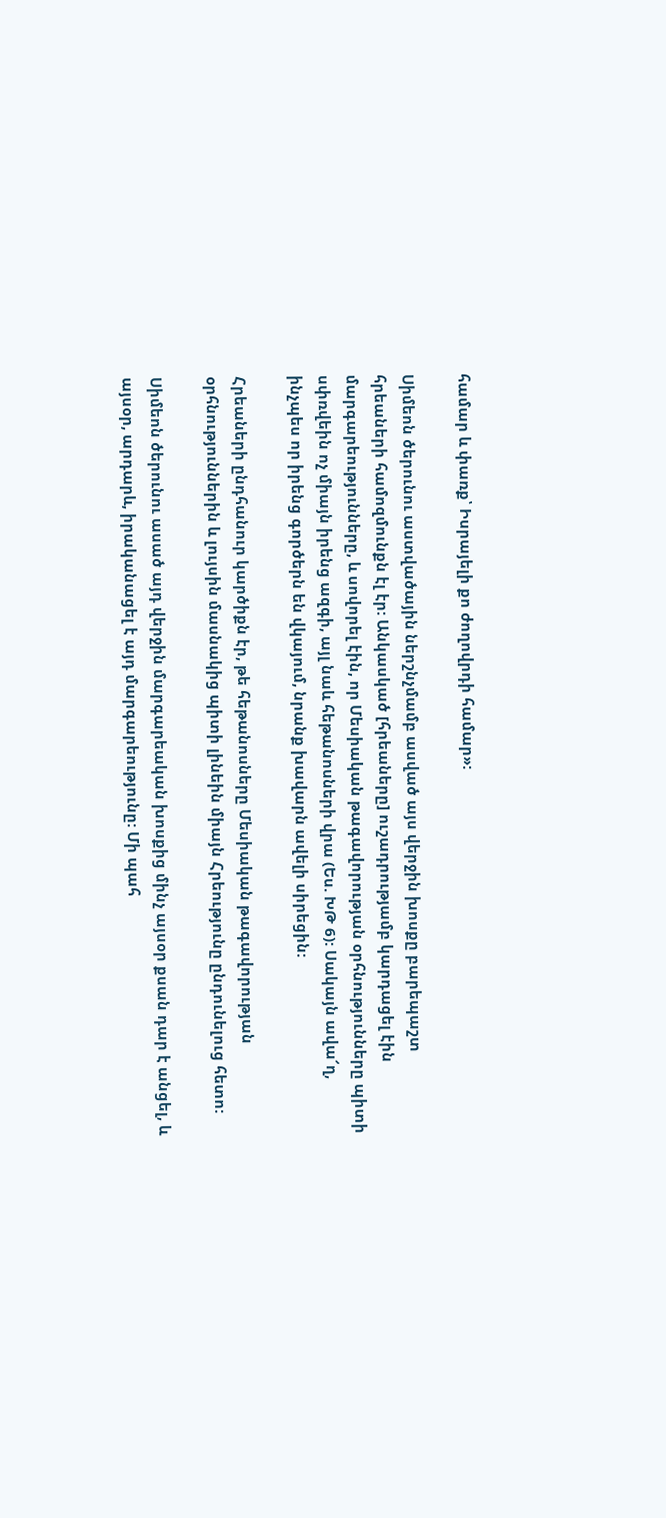համար և փառք՝ Իսրայելի քո ժողովրդի համար»:

Սիմեոն ծերունու աստվածային ներշնչմամբ ասված այս վերջին խոսքը բարեպաշտ հրեաների համոզմունքն էլ էր: Անկասկած [հրեաները] ուշադրությամբ կարդացել էին մարգարեությունները, և սովորել էին, որ Մեսիական թագավորության օրհնությունները պիտի սփռվեին ոչ միայն իրենց ազգի, այլ նաև հեթանոսների վրա (Ես. ԽԹ 6): Սակայն ավա՜ղ, ինչպես որ իրենց գործերն են վկայում, նրանք խավարն ավելի սիրեցին:

Հրեաների ընդհանուր կարծիքն էր, թե հեթանոսները Մեսիական թագավորության օրհնություններին և լույսին մասնակից պիտի լինեին միայն Հրեությունը ընդունելուց հետո:

Սիմեոն ծերունու ասած այդ վերջին մարգարեական խոսքից մինչ այսօր քսան դար է անցել, և այսօր, արդարև, իրականացել է այդ մարգարեությունը: Մի պահ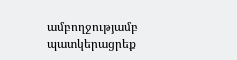ամբողջությամբ պատկերացրեք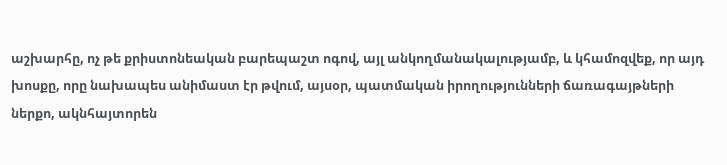աշխարհը, ոչ թե քրիստոնեական բարեպաշտ ոգով, այլ անկողմանակալությամբ, և կհամոզվեք, որ այդ խոսքը, որը նախապես անիմաստ էր թվում, այսօր, պատմական իրողությունների ճառագայթների ներքո, ակնհայտորեն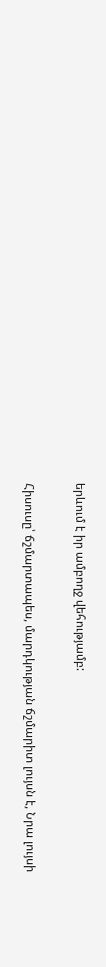երևում է իր ամբողջ վեհությամբ:

Հիսուսը՝ ճշմարտապես, մարդկության ճշմարիտ լույսն է, Նրա լույսի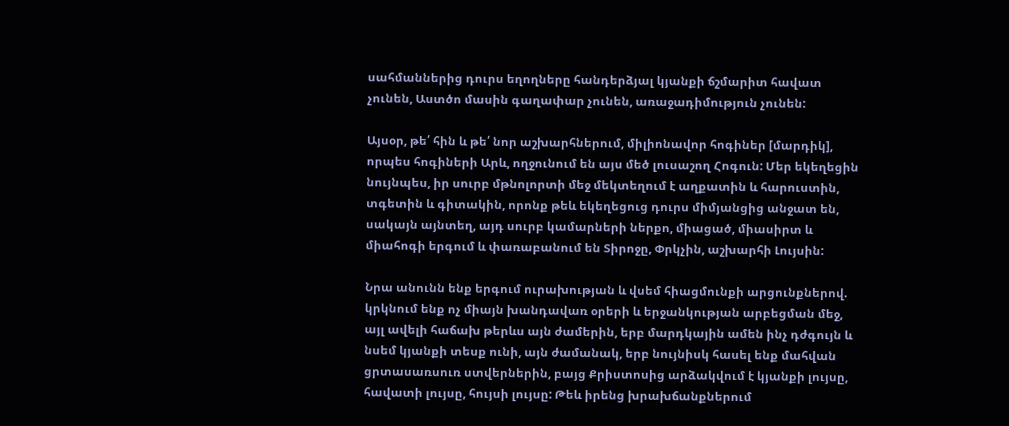սահմաններից դուրս եղողները հանդերձյալ կյանքի ճշմարիտ հավատ չունեն, Աստծո մասին գաղափար չունեն, առաջադիմություն չունեն:

Այսօր, թե՛ հին և թե՛ նոր աշխարհներում, միլիոնավոր հոգիներ [մարդիկ], որպես հոգիների Արև, ողջունում են այս մեծ լուսաշող Հոգուն: Մեր եկեղեցին նույնպես, իր սուրբ մթնոլորտի մեջ մեկտեղում է աղքատին և հարուստին, տգետին և գիտակին, որոնք թեև եկեղեցուց դուրս միմյանցից անջատ են, սակայն այնտեղ, այդ սուրբ կամարների ներքո, միացած, միասիրտ և միահոգի երգում և փառաբանում են Տիրոջը, Փրկչին, աշխարհի Լույսին:

Նրա անունն ենք երգում ուրախության և վսեմ հիացմունքի արցունքներով. կրկնում ենք ոչ միայն խանդավառ օրերի և երջանկության արբեցման մեջ, այլ ավելի հաճախ թերևս այն ժամերին, երբ մարդկային ամեն ինչ դժգույն և նսեմ կյանքի տեսք ունի, այն ժամանակ, երբ նույնիսկ հասել ենք մահվան ցրտասառսուռ ստվերներին, բայց Քրիստոսից արձակվում է կյանքի լույսը, հավատի լույսը, հույսի լույսը: Թեև իրենց խրախճանքներում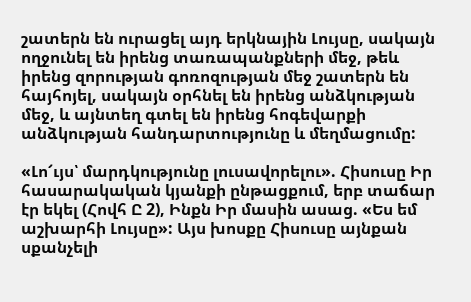շատերն են ուրացել այդ երկնային Լույսը, սակայն ողջունել են իրենց տառապանքների մեջ, թեև իրենց զորության գոռոզության մեջ շատերն են հայհոյել, սակայն օրհնել են իրենց անձկության մեջ, և այնտեղ գտել են իրենց հոգեվարքի անձկության հանդարտությունը և մեղմացումը:

«Լո՜ւյս՝ մարդկությունը լուսավորելու». Հիսուսը Իր հասարակական կյանքի ընթացքում, երբ տաճար էր եկել (Հովհ Ը 2), Ինքն Իր մասին ասաց. «Ես եմ աշխարհի Լույսը»: Այս խոսքը Հիսուսը այնքան սքանչելի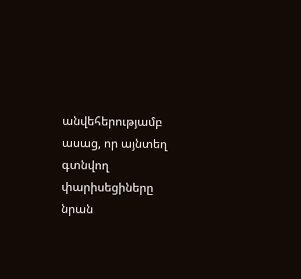անվեհերությամբ ասաց, որ այնտեղ գտնվող փարիսեցիները նրան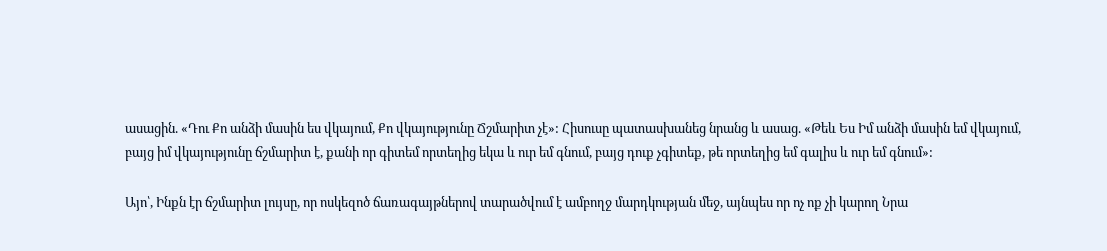ասացին. «Դու Քո անձի մասին ես վկայում, Քո վկայությունը Ճշմարիտ չէ»: Հիսուսը պատասխանեց նրանց և ասաց. «Թեև Ես Իմ անձի մասին եմ վկայում, բայց իմ վկայությունը ճշմարիտ է, քանի որ գիտեմ որտեղից եկա և ուր եմ գնում, բայց դուք չգիտեք, թե որտեղից եմ գալիս և ուր եմ գնում»:

Այո՝, Ինքն էր ճշմարիտ լույսը, որ ոսկեզոծ ճառագայթներով տարածվում է ամբողջ մարդկության մեջ, այնպես որ ոչ ոք չի կարող Նրա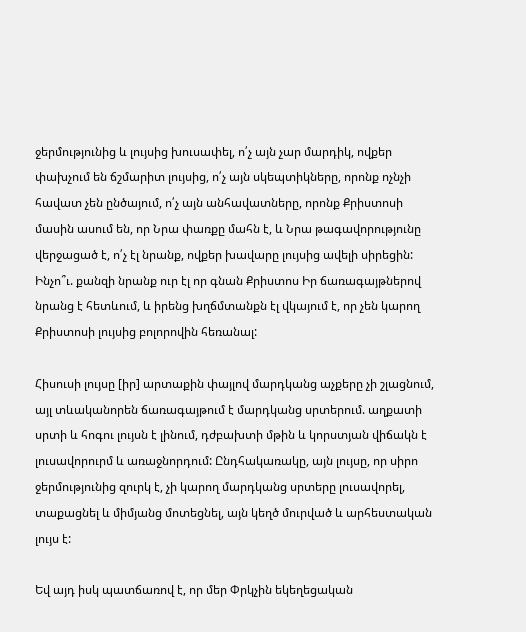ջերմությունից և լույսից խուսափել, ո՛չ այն չար մարդիկ, ովքեր փախչում են ճշմարիտ լույսից, ո՛չ այն սկեպտիկները, որոնք ոչնչի հավատ չեն ընծայում, ո՛չ այն անհավատները, որոնք Քրիստոսի մասին ասում են, որ Նրա փառքը մահն է, և Նրա թագավորությունը վերջացած է, ո՛չ էլ նրանք, ովքեր խավարը լույսից ավելի սիրեցին: Ինչո՞ւ. քանզի նրանք ուր էլ որ գնան Քրիստոս Իր ճառագայթներով նրանց է հետևում, և իրենց խղճմտանքն էլ վկայում է, որ չեն կարող Քրիստոսի լույսից բոլորովին հեռանալ:

Հիսուսի լույսը [իր] արտաքին փայլով մարդկանց աչքերը չի շլացնում, այլ տևականորեն ճառագայթում է մարդկանց սրտերում. աղքատի սրտի և հոգու լույսն է լինում, դժբախտի մթին և կորստյան վիճակն է լուսավորուրմ և առաջնորդում: Ընդհակառակը, այն լույսը, որ սիրո ջերմությունից զուրկ է, չի կարող մարդկանց սրտերը լուսավորել, տաքացնել և միմյանց մոտեցնել, այն կեղծ մուրված և արհեստական լույս է:

Եվ այդ իսկ պատճառով է, որ մեր Փրկչին եկեղեցական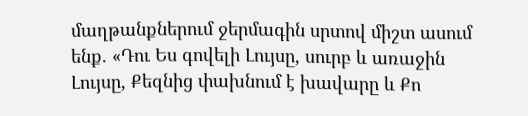մաղթանքներում ջերմագին սրտով միշտ ասում ենք. «Դու Ես գովելի Լույսը, սուրբ և առաջին Լույսը, Քեզնից փախնում է խավարը և Քո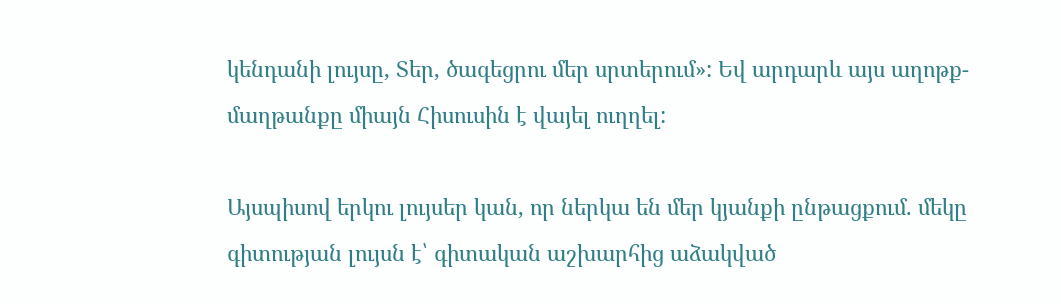կենդանի լույսը, Տեր, ծագեցրու մեր սրտերում»: Եվ արդարև այս աղոթք-մաղթանքը միայն Հիսուսին է վայել ուղղել:

Այսպիսով երկու լույսեր կան, որ ներկա են մեր կյանքի ընթացքում. մեկը գիտության լույսն է՝ գիտական աշխարհից աձակված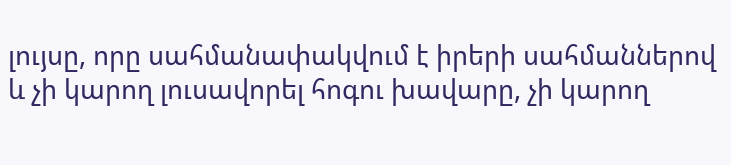լույսը, որը սահմանափակվում է իրերի սահմաններով և չի կարող լուսավորել հոգու խավարը, չի կարող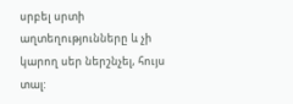սրբել սրտի աղտեղությունները և չի կարող սեր ներշնչել, հույս տալ: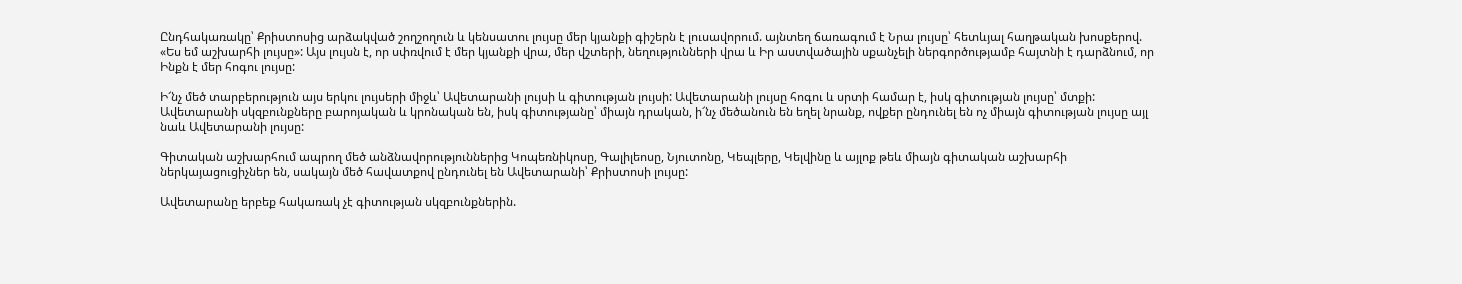Ընդհակառակը՝ Քրիստոսից արձակված շողշողուն և կենսատու լույսը մեր կյանքի գիշերն է լուսավորում. այնտեղ ճառագում է Նրա լույսը՝ հետևյալ հաղթական խոսքերով. «Ես եմ աշխարհի լույսը»: Այս լույսն է, որ սփռվում է մեր կյանքի վրա, մեր վշտերի, նեղությունների վրա և Իր աստվածային սքանչելի ներգործությամբ հայտնի է դարձնում, որ Ինքն է մեր հոգու լույսը:

Ի՜նչ մեծ տարբերություն այս երկու լույսերի միջև՝ Ավետարանի լույսի և գիտության լույսի: Ավետարանի լույսը հոգու և սրտի համար է, իսկ գիտության լույսը՝ մտքի: Ավետարանի սկզբունքները բարոյական և կրոնական են, իսկ գիտությանը՝ միայն դրական, ի՜նչ մեծանուն են եղել նրանք, ովքեր ընդունել են ոչ միայն գիտության լույսը այլ նաև Ավետարանի լույսը:

Գիտական աշխարհում ապրող մեծ անձնավորություններից Կոպեռնիկոսը, Գալիլեոսը, Նյուտոնը, Կեպլերը, Կելվինը և այլոք թեև միայն գիտական աշխարհի ներկայացուցիչներ են, սակայն մեծ հավատքով ընդունել են Ավետարանի՝ Քրիստոսի լույսը:

Ավետարանը երբեք հակառակ չէ գիտության սկզբունքներին.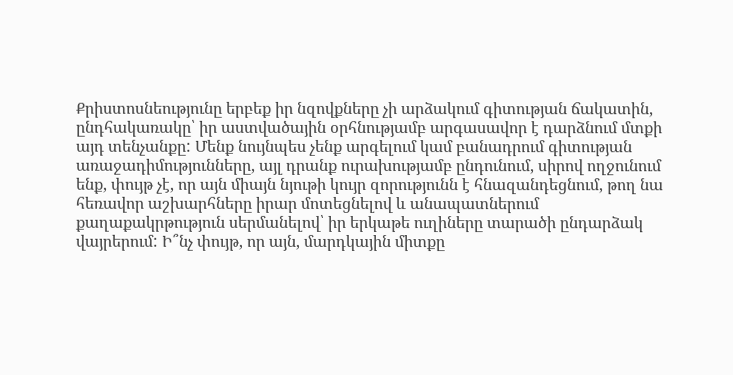Քրիստոսնեությունը երբեք իր նզովքները չի արձակում գիտության ճակատին, ընդհակառակը՝ իր աստվածային օրհնությամբ արգասավոր է դարձնում մտքի այդ տենչանքը: Մենք նույնպես չենք արգելում կամ բանադրում գիտության առաջադիմությունները, այլ դրանք ուրախությամբ ընդունում, սիրով ողջունում ենք, փույթ չէ, որ այն միայն նյութի կույր զորությունն է հնազանդեցնում, թող նա հեռավոր աշխարհները իրար մոտեցնելով և անապատներում քաղաքակրթություն սերմանելով՝ իր երկաթե ուղիները տարածի ընդարձակ վայրերում: Ի՞նչ փույթ, որ այն, մարդկային միտքը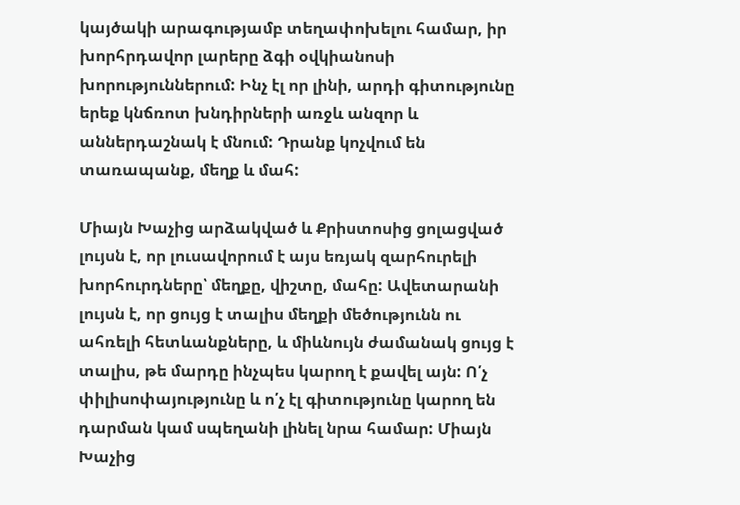կայծակի արագությամբ տեղափոխելու համար, իր խորհրդավոր լարերը ձգի օվկիանոսի խորություններում: Ինչ էլ որ լինի, արդի գիտությունը երեք կնճռոտ խնդիրների առջև անզոր և աններդաշնակ է մնում: Դրանք կոչվում են տառապանք, մեղք և մահ:

Միայն Խաչից արձակված և Քրիստոսից ցոլացված լույսն է, որ լուսավորում է այս եռյակ զարհուրելի խորհուրդները՝ մեղքը, վիշտը, մահը: Ավետարանի լույսն է, որ ցույց է տալիս մեղքի մեծությունն ու ահռելի հետևանքները, և միևնույն ժամանակ ցույց է տալիս, թե մարդը ինչպես կարող է քավել այն: Ո՛չ փիլիսոփայությունը և ո՛չ էլ գիտությունը կարող են դարման կամ սպեղանի լինել նրա համար: Միայն Խաչից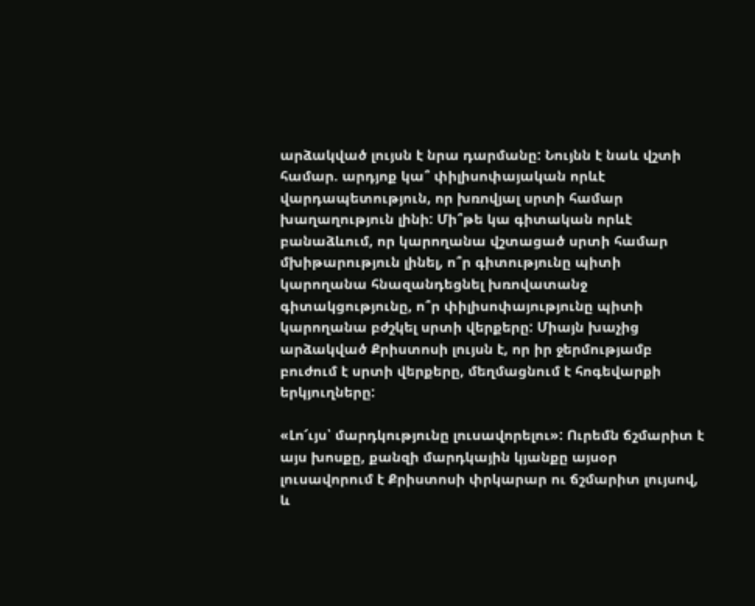արձակված լույսն է նրա դարմանը: Նույնն է նաև վշտի համար. արդյոք կա՞ փիլիսոփայական որևէ վարդապետություն, որ խռովյալ սրտի համար խաղաղություն լինի: Մի՞թե կա գիտական որևէ բանաձևում, որ կարողանա վշտացած սրտի համար մխիթարություն լինել, ո՞ր գիտությունը պիտի կարողանա հնազանդեցնել խռովատանջ գիտակցությունը, ո՞ր փիլիսոփայությունը պիտի կարողանա բժշկել սրտի վերքերը: Միայն խաչից արձակված Քրիստոսի լույսն է, որ իր ջերմությամբ բուժում է սրտի վերքերը, մեղմացնում է հոգեվարքի երկյուղները:

«Լո՜ւյս՝ մարդկությունը լուսավորելու»: Ուրեմն ճշմարիտ է այս խոսքը, քանզի մարդկային կյանքը այսօր լուսավորում է Քրիստոսի փրկարար ու ճշմարիտ լույսով, և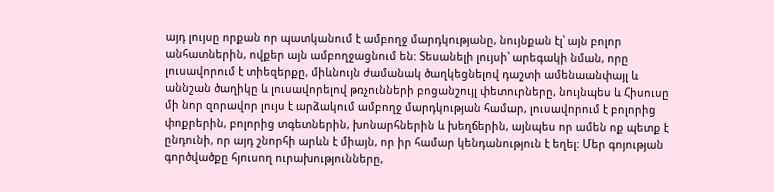այդ լույսը որքան որ պատկանում է ամբողջ մարդկությանը, նույնքան էլ՝ այն բոլոր անհատներին, ովքեր այն ամբողջացնում են: Տեսանելի լույսի՝ արեգակի նման, որը լուսավորում է տիեզերքը, միևնույն ժամանակ ծաղկեցնելով դաշտի ամենաանփայլ և աննշան ծաղիկը և լուսավորելով թռչունների բոցանշույլ փետուրները, նույնպես և Հիսուսը մի նոր զորավոր լույս է արձակում ամբողջ մարդկության համար, լուսավորում է բոլորից փոքրերին, բոլորից տգետներին, խոնարհներին և խեղճերին, այնպես որ ամեն ոք պետք է ընդունի, որ այդ շնորհի արևն է միայն, որ իր համար կենդանություն է եղել: Մեր գոյության գործվածքը հյուսող ուրախությունները,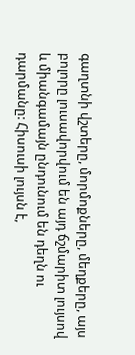գաղտնի վշտերը, մորմոքները, մեղքերը, այս բոլորը լուսավորվում են այդ ճշմարիտ լույսով և միանգամայն ընդունում են դեղն ու դարմանը: Հիսուսի լույսն է,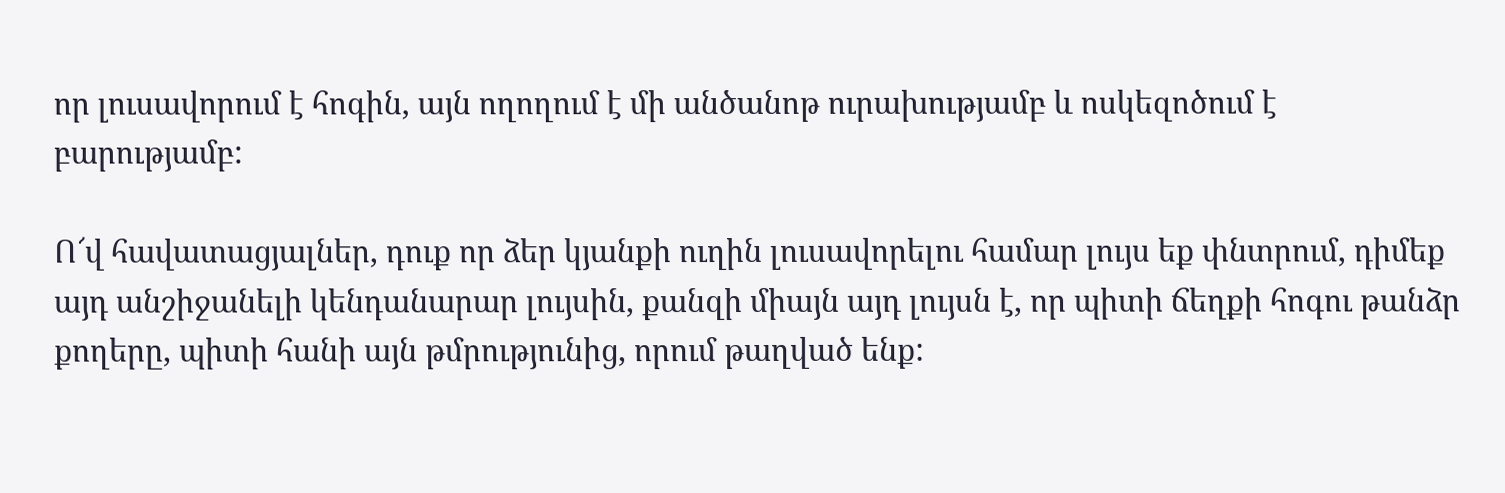որ լուսավորում է հոգին, այն ողողում է մի անծանոթ ուրախությամբ և ոսկեզոծում է բարությամբ:

Ո՜վ հավատացյալներ, դուք որ ձեր կյանքի ուղին լուսավորելու համար լույս եք փնտրում, դիմեք այդ անշիջանելի կենդանարար լույսին, քանզի միայն այդ լույսն է, որ պիտի ճեղքի հոգու թանձր քողերը, պիտի հանի այն թմրությունից, որում թաղված ենք: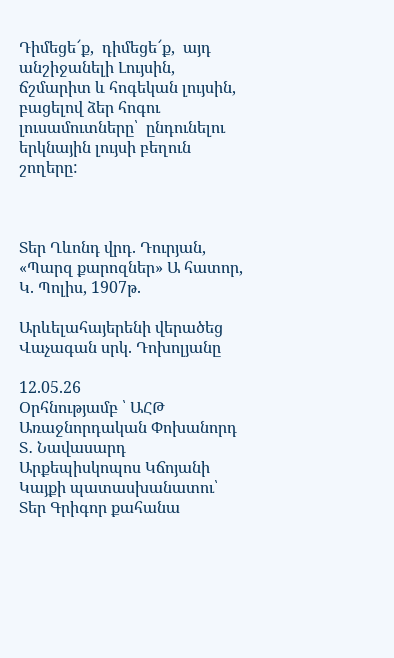Դիմեցե՜ք,  դիմեցե՜ք,  այդ անշիջանելի Լույսին, ճշմարիտ և հոգեկան լույսին, բացելով ձեր հոգու լուսամուտները՝  ընդունելու երկնային լույսի բեղուն շողերը:



Տեր Ղևոնդ վրդ. Դուրյան, «Պարզ քարոզներ» Ա հատոր, Կ. Պոլիս, 1907թ.

Արևելահայերենի վերածեց Վաչագան սրկ. Դոխոլյանը

12.05.26
Օրհնությամբ ՝ ԱՀԹ Առաջնորդական Փոխանորդ Տ․ Նավասարդ Արքեպիսկոպոս Կճոյանի
Կայքի պատասխանատու՝ Տեր Գրիգոր քահանա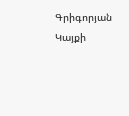Գրիգորյան
Կայքի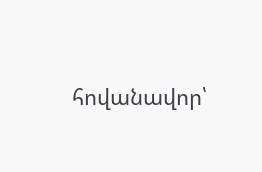հովանավոր՝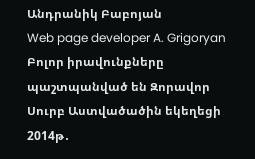Անդրանիկ Բաբոյան
Web page developer A. Grigoryan
Բոլոր իրավունքները պաշտպանված են Զորավոր Սուրբ Աստվածածին եկեղեցի 2014թ․